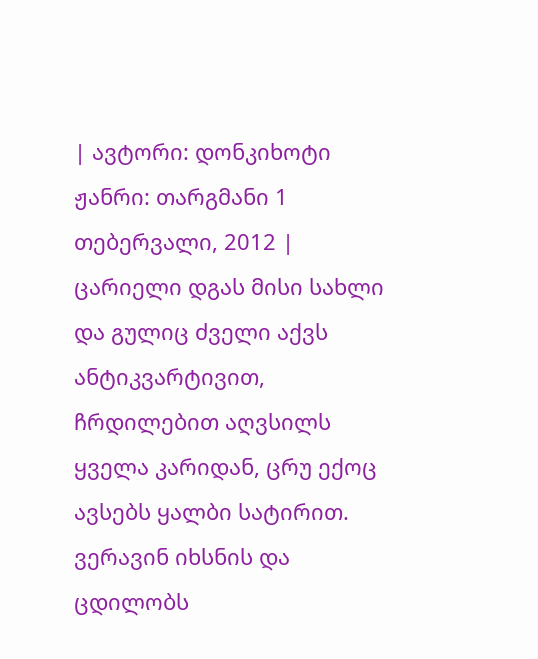| ავტორი: დონკიხოტი ჟანრი: თარგმანი 1 თებერვალი, 2012 |
ცარიელი დგას მისი სახლი და გულიც ძველი აქვს ანტიკვარტივით, ჩრდილებით აღვსილს ყველა კარიდან, ცრუ ექოც ავსებს ყალბი სატირით. ვერავინ იხსნის და ცდილობს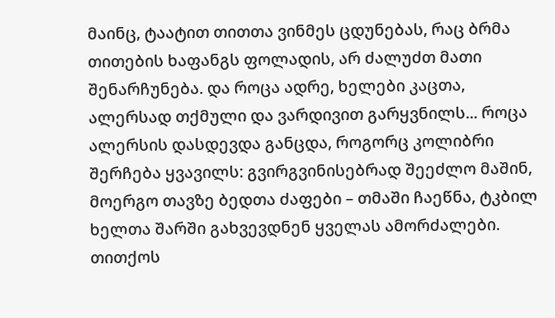მაინც, ტაატით თითთა ვინმეს ცდუნებას, რაც ბრმა თითების ხაფანგს ფოლადის, არ ძალუძთ მათი შენარჩუნება. და როცა ადრე, ხელები კაცთა, ალერსად თქმული და ვარდივით გარყვნილს... როცა ალერსის დასდევდა განცდა, როგორც კოლიბრი შერჩება ყვავილს: გვირგვინისებრად შეეძლო მაშინ, მოერგო თავზე ბედთა ძაფები – თმაში ჩაეწნა, ტკბილ ხელთა შარში გახვევდნენ ყველას ამორძალები. თითქოს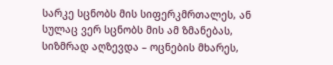სარკე სცნობს მის სიფერკმრთალეს, ან სულაც ვერ სცნობს მის ამ ზმანებას, სიზმრად აღზევდა – ოცნების მხარეს,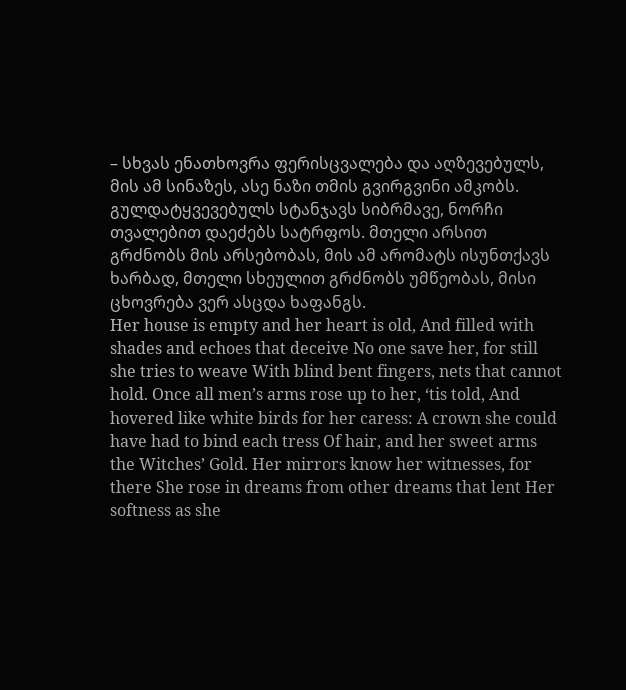– სხვას ენათხოვრა ფერისცვალება და აღზევებულს, მის ამ სინაზეს, ასე ნაზი თმის გვირგვინი ამკობს.
გულდატყვევებულს სტანჯავს სიბრმავე, ნორჩი თვალებით დაეძებს სატრფოს. მთელი არსით გრძნობს მის არსებობას, მის ამ არომატს ისუნთქავს ხარბად, მთელი სხეულით გრძნობს უმწეობას, მისი ცხოვრება ვერ ასცდა ხაფანგს.
Her house is empty and her heart is old, And filled with shades and echoes that deceive No one save her, for still she tries to weave With blind bent fingers, nets that cannot hold. Once all men’s arms rose up to her, ‘tis told, And hovered like white birds for her caress: A crown she could have had to bind each tress Of hair, and her sweet arms the Witches’ Gold. Her mirrors know her witnesses, for there She rose in dreams from other dreams that lent Her softness as she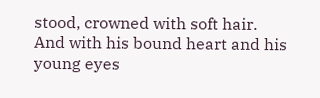stood, crowned with soft hair.
And with his bound heart and his young eyes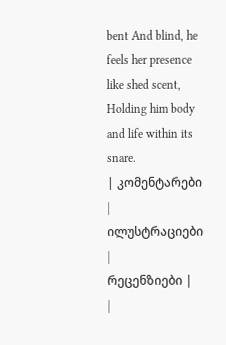bent And blind, he feels her presence like shed scent, Holding him body and life within its snare.
| კომენტარები |
ილუსტრაციები |
რეცენზიები |
|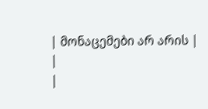| მონაცემები არ არის |
|
|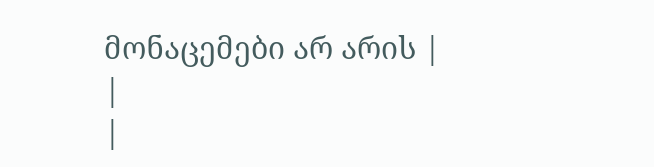მონაცემები არ არის |
|
|